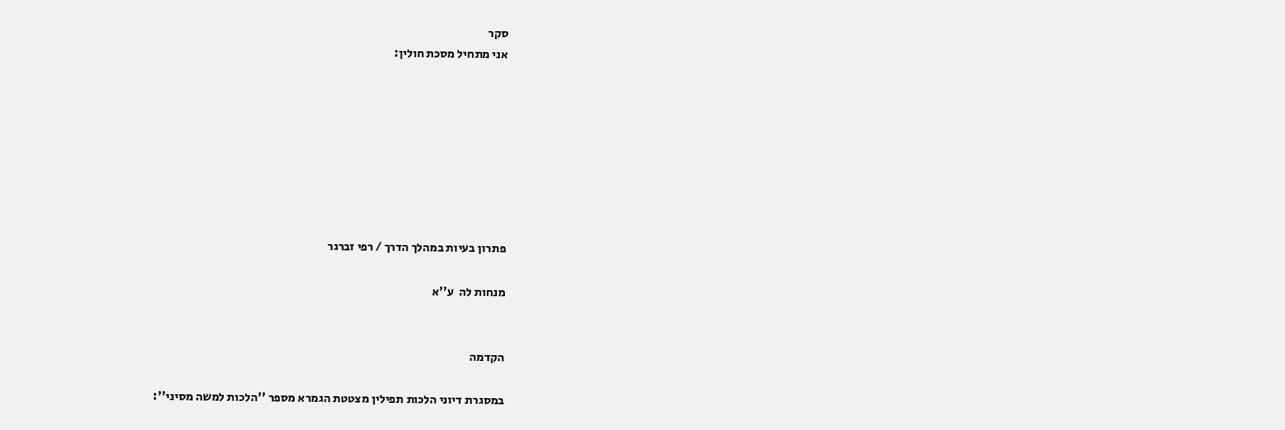סקר
אני מתחיל מסכת חולין:








פתרון בעיות במהלך הדרך / רפי זברגר

מנחות לה  ע''א


הקדמה

במסגרת דיוני הלכות תפילין מצטטת הגמרא מספר ''הלכות למשה מסיני'':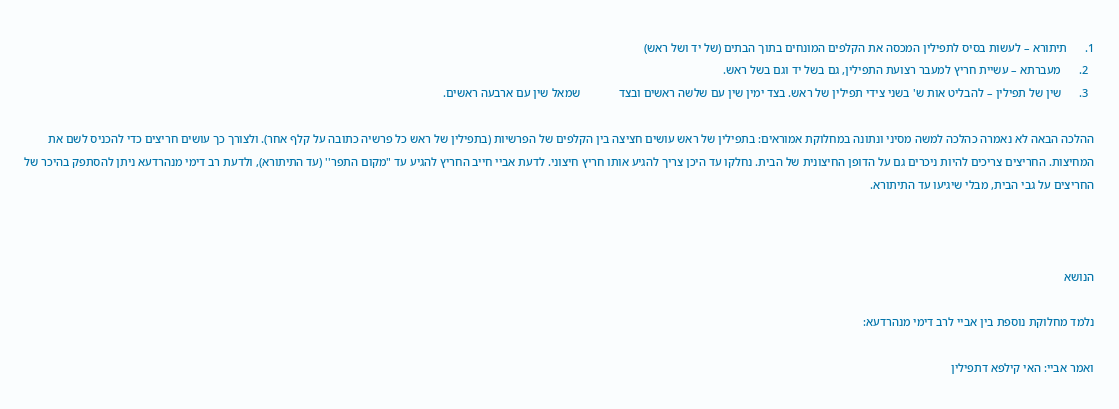1.      תיתורא – לעשות בסיס לתפילין המכסה את הקלפים המונחים בתוך הבתים (של יד ושל ראש)
  2.      מעברתא – עשיית חריץ למעבר רצועת התפילין, גם בשל יד וגם בשל ראש.
  3.      שין של תפילין – להבליט אות ש' בשני צידי תפילין של ראש. בצד ימין שין עם שלשה ראשים ובצד             שמאל שין עם ארבעה ראשים.

ההלכה הבאה לא נאמרה כהלכה למשה מסיני ונתונה במחלוקת אמוראים: בתפילין של ראש עושים חציצה בין הקלפים של הפרשיות (בתפילין של ראש כל פרשיה כתובה על קלף אחר). ולצורך כך עושים חריצים כדי להכניס לשם את המחיצות. החריצים צריכים להיות ניכרים גם על הדופן החיצונית של הבית. נחלקו עד היכן צריך להגיע אותו חריץ חיצוני. לדעת אביי חייב החריץ להגיע עד "מקום התפר'' (עד התיתורא), ולדעת רב דימי מנהרדעא ניתן להסתפק בהיכר של החריצים על גבי הבית, מבלי שיגיעו עד התיתורא.



הנושא

נלמד מחלוקת נוספת בין אביי לרב דימי מנהרדעא:

ואמר אביי: האי קילפא דתפילין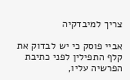צריך למיבדקיה

אביי פוסק כי יש לבדוק את קלף התפילין לפני כתיבת הפרשיה עליו,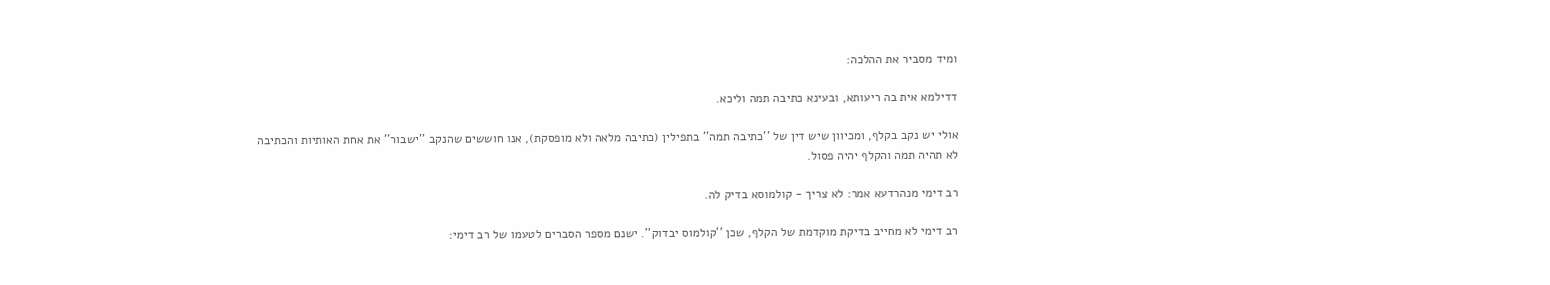ומיד מסביר את ההלכה:

דדילמא אית בה ריעותא, ובעינא כתיבה תמה וליכא.

אולי יש נקב בקלף, ומכיוון שיש דין של ''כתיבה תמה'' בתפילין (כתיבה מלאה ולא מופסקת), אנו חוששים שהנקב ''ישבור'' את אחת האותיות והכתיבה לא תהיה תמה והקלף יהיה פסול.

רב דימי מנהרדעא אמר: לא צריך - קולמוסא בדיק לה.

רב דימי לא מחייב בדיקת מוקדמת של הקלף, שכן ''קולמוס יבדוק''. ישנם מספר הסברים לטעמו של רב דימי: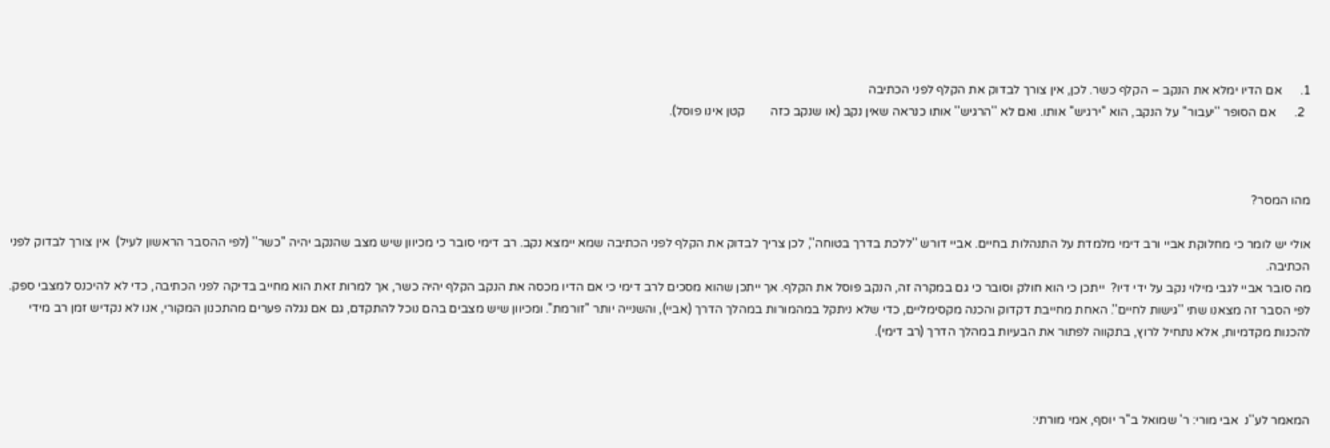1.      אם הדיו ימלא את הנקב – הקלף כשר. לכן, אין צורך לבדוק את הקלף לפני הכתיבה
  2.      אם הסופר ''יעבור'' על הנקב, הוא ''ירגיש'' אותו. ואם לא ''הרגיש'' אותו כנראה שאין נקב (או שנקב כזה        קטן אינו פוסל).



מהו המסר?

אולי יש לומר כי מחלוקת אביי ורב דימי מלמדת על התנהלות בחיים. אביי דורש ''ללכת בדרך בטוחה'', לכן צריך לבדוק את הקלף לפני הכתיבה שמא יימצא נקב. רב דימי סובר כי מכיוון שיש מצב שהנקב יהיה ''כשר'' (לפי ההסבר הראשון לעיל)  אין צורך לבדוק לפני הכתיבה.
מה סובר אביי לגבי מילוי נקב על ידי דיו?  ייתכן כי הוא חולק וסובר כי גם במקרה זה, הנקב פוסל את הקלף. אך ייתכן שהוא מסכים לרב דימי כי אם הדיו מכסה את הנקב הקלף יהיה כשר, אך למרות זאת הוא מחייב בדיקה לפני הכתיבה, כדי לא להיכנס למצבי ספק.
לפי הסבר זה מצאנו שתי ''גישות לחיים''. האחת מחייבת דקדוק והכנה מקסימליים, כדי שלא ניתקל במהמורות במהלך הדרך (אביי), והשנייה יותר ''זורמת''. ומכיוון שיש מצבים בהם נוכל להתקדם, גם אם נגלה פערים מהתכנון המקורי, אנו לא נקדיש זמן רב מידי להכנות מקדמיות, אלא נתחיל לרוץ, בתקווה לפתור את הבעיות במהלך הדרך (רב דימי).



המאמר לע''נ  אבי מורי: ר' שמואל ב''ר יוסף, אמי מורתי: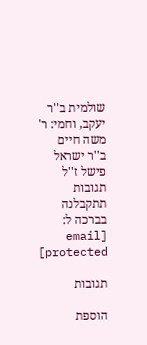שולמית ב''ר יעקב, וחמי: ר' משה חיים ב''ר ישראל פישל ז''ל
תגובות תתקבלנה בברכה ל: [email protected]

תגובות

הוספת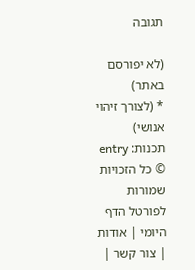תגובה

(לא יפורסם באתר)
* (לצורך זיהוי אנושי)
תכנות: entry
© כל הזכויות שמורות לפורטל הדף היומי | אודות | צור קשר |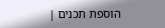הוספת תכנים |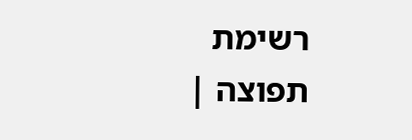רשימת תפוצה |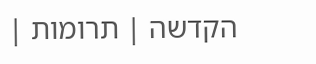הקדשה | תרומות |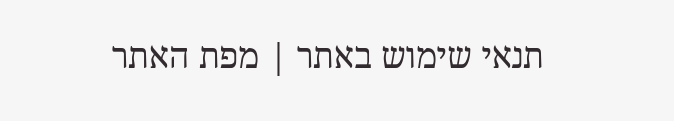תנאי שימוש באתר | מפת האתר